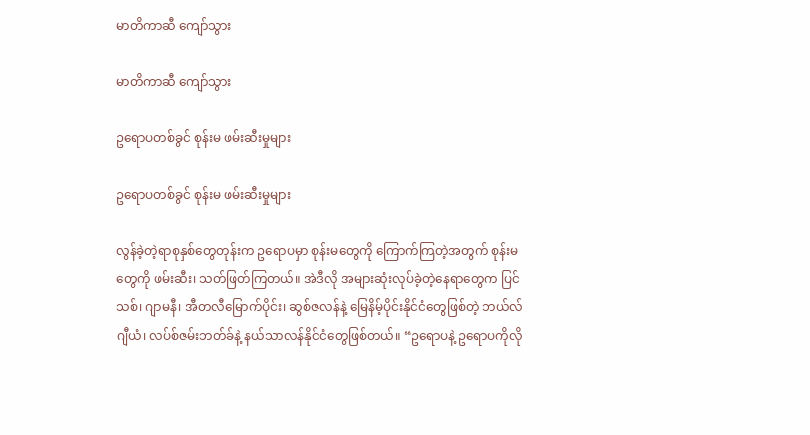မာတိကာဆီ ကျော်သွား

မာတိကာဆီ ကျော်သွား

ဥရောပတစ်ခွင် စုန်းမ ဖမ်းဆီးမှုများ

ဥရောပတစ်ခွင် စုန်းမ ဖမ်းဆီးမှုများ

လွန်ခဲ့တဲ့ရာစုနှစ်တွေတုန်းက ဥရောပမှာ စုန်းမတွေကို ကြောက်ကြတဲ့အတွက် စုန်းမတွေကို ဖမ်းဆီး၊ သတ်ဖြတ်ကြတယ်။ အဲဒီလို အများဆုံးလုပ်ခဲ့တဲ့နေရာတွေက ပြင်သစ်၊ ဂျာမနီ၊ အီတလီမြောက်ပိုင်း၊ ဆွစ်ဇလန်နဲ့ မြေနိမ့်ပိုင်းနိုင်ငံတွေဖြစ်တဲ့ ဘယ်လ်ဂျီယံ၊ လပ်စ်ဇမ်းဘတ်ခ်နဲ့ နယ်သာလန်နိုင်ငံတွေဖြစ်တယ်။ “ဥရောပနဲ့ ဥရောပကိုလို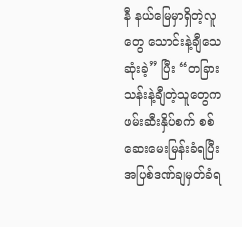နီ နယ်မြေမှာရှိတဲ့လူတွေ သောင်းနဲ့ချီသေဆုံးခဲ့” ပြီး “တခြားသန်းနဲ့ချီတဲ့သူတွေက ဖမ်းဆီးနှိပ်စက် စစ်ဆေးမေးမြန်းခံရပြီး အပြစ်ဒဏ်ချမှတ်ခံရ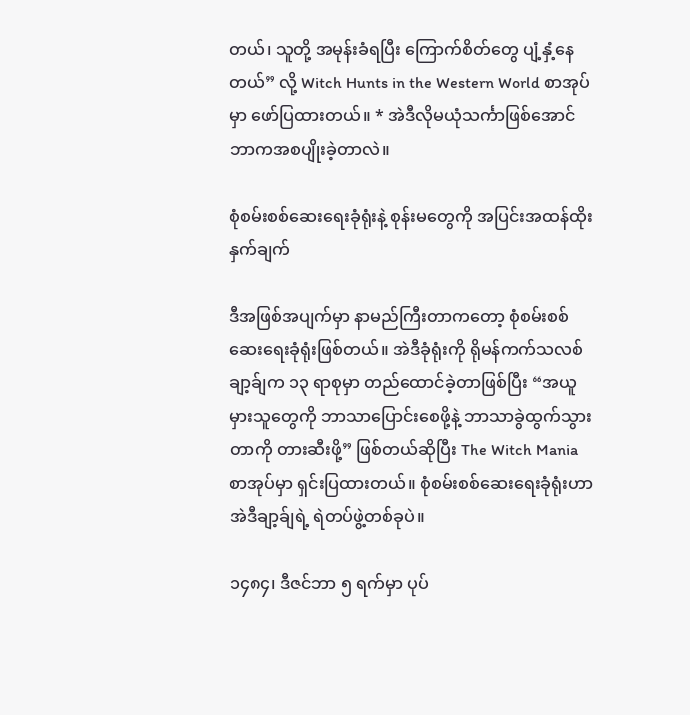တယ်၊ သူတို့ အမုန်းခံရပြီး ကြောက်စိတ်တွေ ပျံ့နှံ့နေတယ်” လို့ Witch Hunts in the Western World စာအုပ်မှာ ဖော်ပြထားတယ်။ * အဲဒီလိုမယုံသင်္ကာဖြစ်အောင် ဘာကအစပျိုးခဲ့တာလဲ။

စုံစမ်းစစ်ဆေးရေးခုံရုံးနဲ့ စုန်းမတွေကို အပြင်းအထန်ထိုးနှက်ချက်

ဒီအဖြစ်အပျက်မှာ နာမည်ကြီးတာကတော့ စုံစမ်းစစ်ဆေးရေးခုံရုံးဖြစ်တယ်။ အဲဒီခုံရုံးကို ရိုမန်ကက်သလစ်ချာ့ခ်ျက ၁၃ ရာစုမှာ တည်ထောင်ခဲ့တာဖြစ်ပြီး “အယူမှားသူတွေကို ဘာသာပြောင်းစေဖို့နဲ့ ဘာသာခွဲထွက်သွားတာကို တားဆီးဖို့” ဖြစ်တယ်ဆိုပြီး The Witch Mania စာအုပ်မှာ ရှင်းပြထားတယ်။ စုံစမ်းစစ်ဆေးရေးခုံရုံးဟာ အဲဒီချာ့ခ်ျရဲ့ ရဲတပ်ဖွဲ့တစ်ခုပဲ။

၁၄၈၄၊ ဒီဇင်ဘာ ၅ ရက်မှာ ပုပ်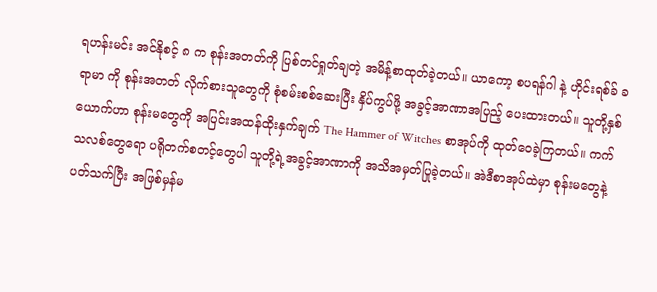ရဟန်းမင်း အင်နိုစင့် ၈ က စုန်းအတတ်ကို ပြစ်တင်ရှုတ်ချတဲ့ အမိန့်စာထုတ်ခဲ့တယ်။ ယာကော့ စပရန်ဂါ နဲ့ ဟိုင်းရစ်ခ် ခရာမာ ကို စုန်းအတတ် လိုက်စားသူတွေကို စုံစမ်းစစ်ဆေးပြီး နှိပ်ကွပ်ဖို့ အခွင့်အာဏာအပြည့် ပေးထားတယ်။ သူတို့နှစ်ယောက်ဟာ စုန်းမတွေကို အပြင်းအထန်ထိုးနှက်ချက် The Hammer of Witches စာအုပ်ကို ထုတ်ဝေခဲ့ကြတယ်။ ကက်သလစ်တွေရော ပရိုတက်စတင့်တွေပါ သူတို့ရဲ့အခွင့်အာဏာကို အသိအမှတ်ပြုခဲ့တယ်။ အဲဒီစာအုပ်ထဲမှာ စုန်းမတွေနဲ့ပတ်သက်ပြီး အဖြစ်မှန်မ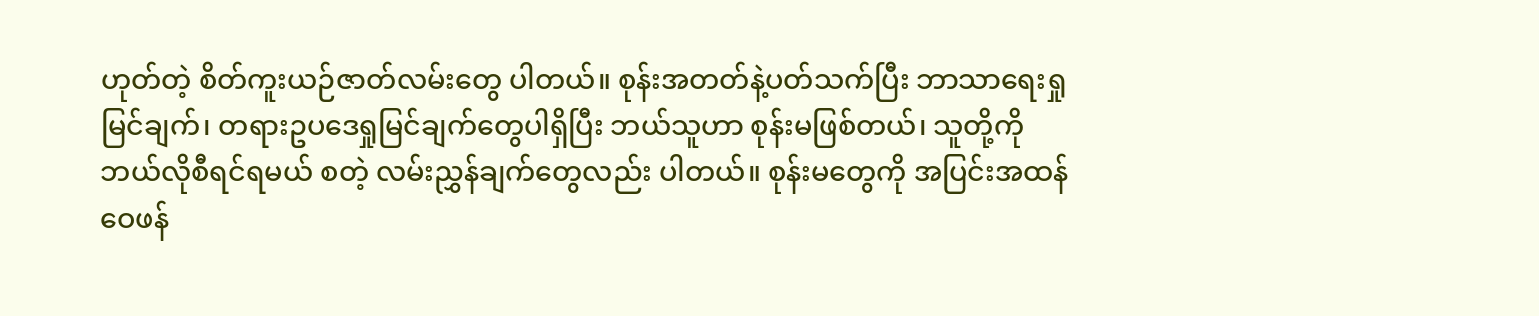ဟုတ်တဲ့ စိတ်ကူးယဉ်ဇာတ်လမ်းတွေ ပါတယ်။ စုန်းအတတ်နဲ့ပတ်သက်ပြီး ဘာသာရေးရှုမြင်ချက်၊ တရားဥပဒေရှုမြင်ချက်တွေပါရှိပြီး ဘယ်သူဟာ စုန်းမဖြစ်တယ်၊ သူတို့ကို ဘယ်လိုစီရင်ရမယ် စတဲ့ လမ်းညွှန်ချက်တွေလည်း ပါတယ်။ စုန်းမတွေကို အပြင်းအထန်ဝေဖန်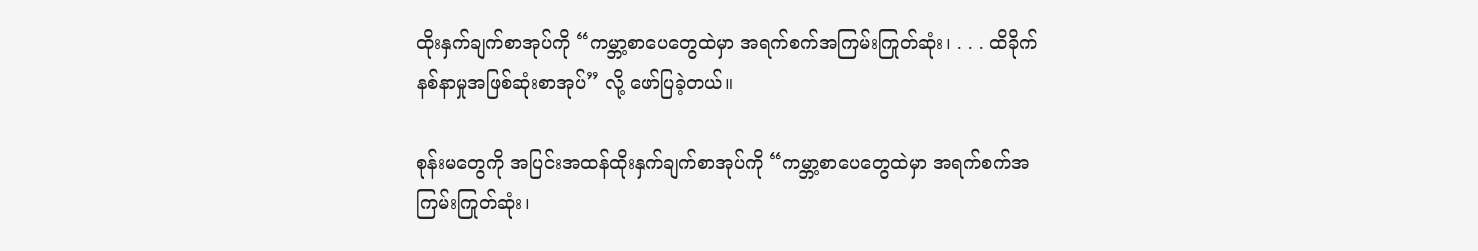ထိုးနှက်ချက်စာအုပ်ကို “ကမ္ဘာ့စာပေတွေထဲမှာ အရက်စက်အကြမ်းကြုတ်ဆုံး၊ . . . ထိခိုက်နစ်နာမှုအဖြစ်ဆုံးစာအုပ်” လို့ ဖော်ပြခဲ့တယ်။

စုန်းမတွေကို အပြင်းအထန်ထိုးနှက်ချက်စာအုပ်ကို “ကမ္ဘာ့စာပေတွေထဲမှာ အရက်စက်အကြမ်းကြုတ်ဆုံး၊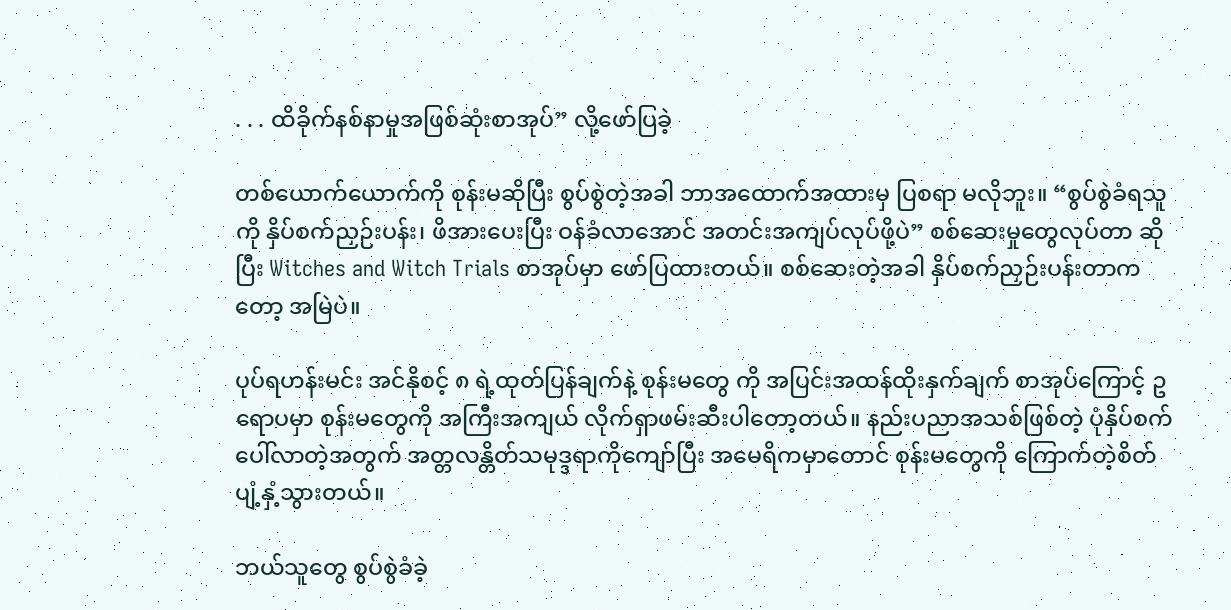. . . ထိခိုက်နစ်နာမှုအဖြစ်ဆုံးစာအုပ်” လို့ဖော်ပြခဲ့

တစ်ယောက်ယောက်ကို စုန်းမဆိုပြီး စွပ်စွဲတဲ့အခါ ဘာအထောက်အထားမှ ပြစရာ မလိုဘူး။ “စွပ်စွဲခံရသူကို နှိပ်စက်ညှဉ်းပန်း၊ ဖိအားပေးပြီး ဝန်ခံလာအောင် အတင်းအကျပ်လုပ်ဖို့ပဲ” စစ်ဆေးမှုတွေလုပ်တာ ဆိုပြီး Witches and Witch Trials စာအုပ်မှာ ဖော်ပြထားတယ်။ စစ်ဆေးတဲ့အခါ နှိပ်စက်ညှဉ်းပန်းတာကတော့ အမြဲပဲ။

ပုပ်ရဟန်းမင်း အင်နိုစင့် ၈ ရဲ့ထုတ်ပြန်ချက်နဲ့ စုန်းမတွေ ကို အပြင်းအထန်ထိုးနှက်ချက် စာအုပ်ကြောင့် ဥရောပမှာ စုန်းမတွေကို အကြီးအကျယ် လိုက်ရှာဖမ်းဆီးပါတော့တယ်။ နည်းပညာအသစ်ဖြစ်တဲ့ ပုံနှိပ်စက်ပေါ်လာတဲ့အတွက် အတ္တလန္တိတ်သမုဒ္ဒရာကိုကျော်ပြီး အမေရိကမှာတောင် စုန်းမတွေကို ကြောက်တဲ့စိတ် ပျံ့နှံ့သွားတယ်။

ဘယ်သူတွေ စွပ်စွဲခံခဲ့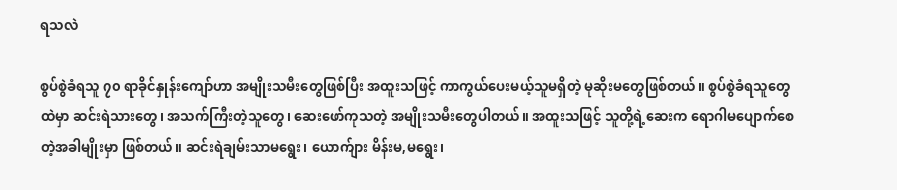ရသလဲ

စွပ်စွဲခံရသူ ၇၀ ရာခိုင်နှုန်းကျော်ဟာ အမျိုးသမီးတွေဖြစ်ပြီး အထူးသဖြင့် ကာကွယ်ပေးမယ့်သူမရှိတဲ့ မုဆိုးမတွေဖြစ်တယ်။ စွပ်စွဲခံရသူတွေထဲမှာ ဆင်းရဲသားတွေ၊ အသက်ကြီးတဲ့သူတွေ၊ ဆေးဖော်ကုသတဲ့ အမျိုးသမီးတွေပါတယ်။ အထူးသဖြင့် သူတို့ရဲ့ဆေးက ရောဂါမပျောက်စေတဲ့အခါမျိုးမှာ ဖြစ်တယ်။ ဆင်းရဲချမ်းသာမရွေး၊ ယောက်ျား မိန်းမ,မရွေး၊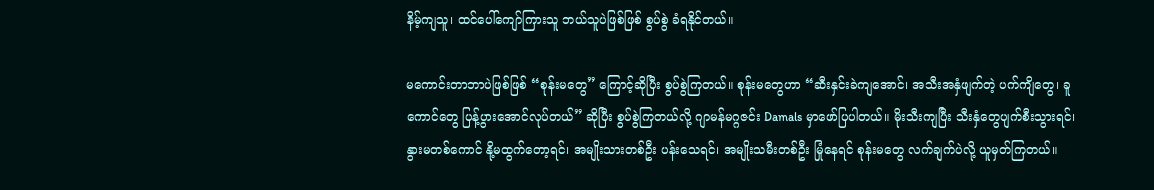နိမ့်ကျသူ၊ ထင်ပေါ်ကျော်ကြားသူ ဘယ်သူပဲဖြစ်ဖြစ် စွပ်စွဲ ခံရနိုင်တယ်။

မကောင်းတာဘာပဲဖြစ်ဖြစ် “စုန်းမတွေ” ကြောင့်ဆိုပြီး စွပ်စွဲကြတယ်။ စုန်းမတွေဟာ “ဆီးနှင်းခဲကျအောင်၊ အသီးအနှံဖျက်တဲ့ ပက်ကျိတွေ၊ ခူကောင်တွေ ပြန့်ပွားအောင်လုပ်တယ်” ဆိုပြီး စွပ်စွဲကြတယ်လို့ ဂျာမန်မဂ္ဂဇင်း Damals မှာဖော်ပြပါတယ်။ မိုးသီးကျပြီး သီးနှံတွေပျက်စီးသွားရင်၊ နွားမတစ်ကောင် နို့မထွက်တော့ရင်၊ အမျိုးသားတစ်ဦး ပန်းသေရင်၊ အမျိုးသမီးတစ်ဦး မြုံနေရင် စုန်းမတွေ လက်ချက်ပဲလို့ ယူမှတ်ကြတယ်။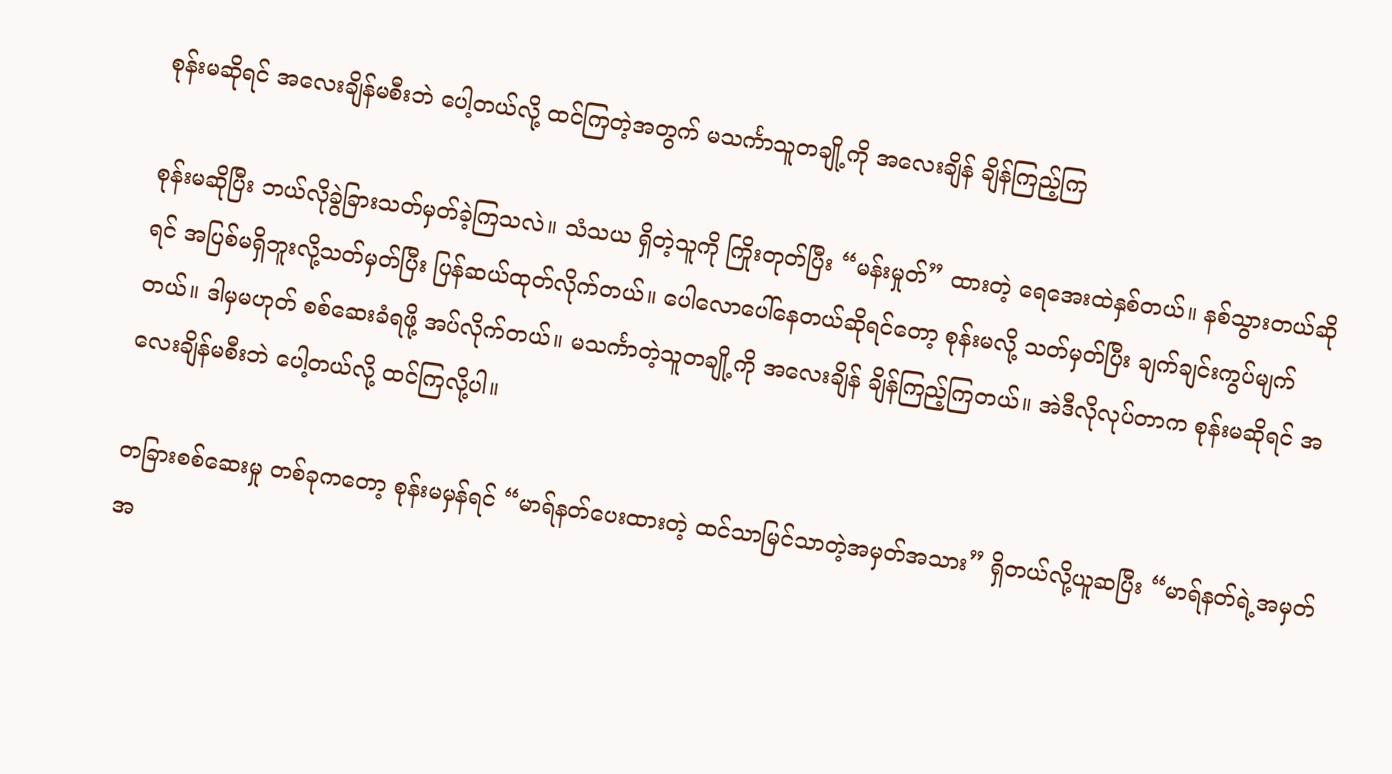စုန်းမဆိုရင် အလေးချိန်မစီးဘဲ ပေါ့တယ်လို့ ထင်ကြတဲ့အတွက် မသင်္ကာသူတချို့ကို အလေးချိန် ချိန်ကြည့်ကြ

စုန်းမဆိုပြီး ဘယ်လိုခွဲခြားသတ်မှတ်ခဲ့ကြသလဲ။ သံသယ ရှိတဲ့သူကို ကြိုးတုတ်ပြီး “မန်းမှုတ်” ထားတဲ့ ရေအေးထဲနှစ်တယ်။ နစ်သွားတယ်ဆိုရင် အပြစ်မရှိဘူးလို့သတ်မှတ်ပြီး ပြန်ဆယ်ထုတ်လိုက်တယ်။ ပေါလောပေါ်နေတယ်ဆိုရင်တော့ စုန်းမလို့ သတ်မှတ်ပြီး ချက်ချင်းကွပ်မျက်တယ်။ ဒါမှမဟုတ် စစ်ဆေးခံရဖို့ အပ်လိုက်တယ်။ မသင်္ကာတဲ့သူတချို့ကို အလေးချိန် ချိန်ကြည့်ကြတယ်။ အဲဒီလိုလုပ်တာက စုန်းမဆိုရင် အလေးချိန်မစီးဘဲ ပေါ့တယ်လို့ ထင်ကြလို့ပါ။

တခြားစစ်ဆေးမှု တစ်ခုကတော့ စုန်းမမှန်ရင် “မာရ်နတ်ပေးထားတဲ့ ထင်သာမြင်သာတဲ့အမှတ်အသား” ရှိတယ်လို့ယူဆပြီး “မာရ်နတ်ရဲ့အမှတ်အ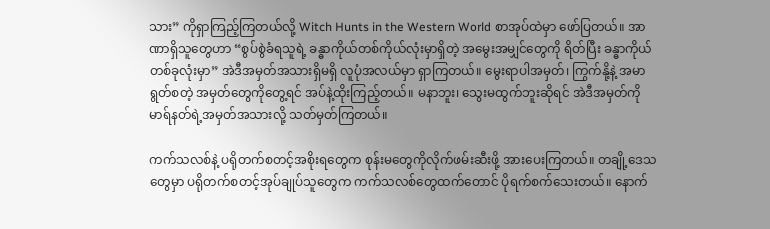သား” ကိုရှာကြည့်ကြတယ်လို့ Witch Hunts in the Western World စာအုပ်ထဲမှာ ဖော်ပြတယ်။ အာဏာရှိသူတွေဟာ “စွပ်စွဲခံရသူရဲ့ ခန္ဓာကိုယ်တစ်ကိုယ်လုံးမှာရှိတဲ့ အမွေးအမျှင်တွေကို ရိတ်ပြီး ခန္ဓာကိုယ်တစ်ခုလုံးမှာ” အဲဒီအမှတ်အသားရှိမရှိ လူပုံအလယ်မှာ ရှာကြတယ်။ မွေးရာပါအမှတ်၊ ကြွက်နို့နဲ့ အမာရွတ်စတဲ့ အမှတ်တွေကိုတွေ့ရင် အပ်နဲ့ထိုးကြည့်တယ်။ မနာဘူး၊ သွေးမထွက်ဘူးဆိုရင် အဲဒီအမှတ်ကို မာရ်နတ်ရဲ့အမှတ်အသားလို့ သတ်မှတ်ကြတယ်။

ကက်သလစ်နဲ့ ပရိုတက်စတင့်အစိုးရတွေက စုန်းမတွေကိုလိုက်ဖမ်းဆီးဖို့ အားပေးကြတယ်။ တချို့ဒေသတွေမှာ ပရိုတက်စတင့်အုပ်ချုပ်သူတွေက ကက်သလစ်တွေထက်တောင် ပိုရက်စက်သေးတယ်။ နောက်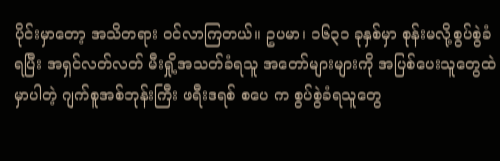ပိုင်းမှာတော့ အသိတရား ဝင်လာကြတယ်။ ဥပမာ၊ ၁၆၃၁ ခုနှစ်မှာ စုန်းမလို့စွပ်စွဲခံရပြီး အရှင်လတ်လတ် မီးရှို့အသတ်ခံရသူ အတော်များများကို အပြစ်ပေးသူတွေထဲမှာပါတဲ့ ဂျက်စူအစ်ဘုန်းကြီး ဖရီးဒရစ် စပေ က စွပ်စွဲခံရသူတွေ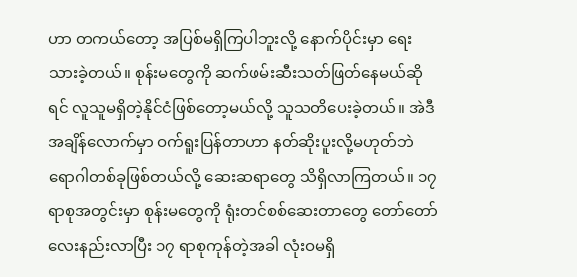ဟာ တကယ်တော့ အပြစ်မရှိကြပါဘူးလို့ နောက်ပိုင်းမှာ ရေးသားခဲ့တယ်။ စုန်းမတွေကို ဆက်ဖမ်းဆီးသတ်ဖြတ်နေမယ်ဆိုရင် လူသူမရှိတဲ့နိုင်ငံဖြစ်တော့မယ်လို့ သူသတိပေးခဲ့တယ်။ အဲဒီအချိန်လောက်မှာ ဝက်ရူးပြန်တာဟာ နတ်ဆိုးပူးလို့မဟုတ်ဘဲ ရောဂါတစ်ခုဖြစ်တယ်လို့ ဆေးဆရာတွေ သိရှိလာကြတယ်။ ၁၇ ရာစုအတွင်းမှာ စုန်းမတွေကို ရုံးတင်စစ်ဆေးတာတွေ တော်တော်လေးနည်းလာပြီး ၁၇ ရာစုကုန်တဲ့အခါ လုံးဝမရှိ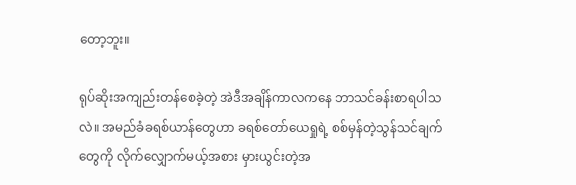တော့ဘူး။

ရုပ်ဆိုးအကျည်းတန်စေခဲ့တဲ့ အဲဒီအချိန်ကာလကနေ ဘာသင်ခန်းစာရပါသလဲ။ အမည်ခံခရစ်ယာန်တွေဟာ ခရစ်တော်ယေရှုရဲ့ စစ်မှန်တဲ့သွန်သင်ချက်တွေကို လိုက်လျှောက်မယ့်အစား မှားယွင်းတဲ့အ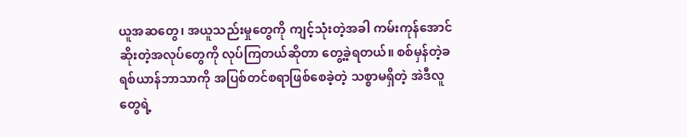ယူအဆတွေ၊ အယူသည်းမှုတွေကို ကျင့်သုံးတဲ့အခါ ကမ်းကုန်အောင်ဆိုးတဲ့အလုပ်တွေကို လုပ်ကြတယ်ဆိုတာ တွေ့ခဲ့ရတယ်။ စစ်မှန်တဲ့ခရစ်ယာန်ဘာသာကို အပြစ်တင်စရာဖြစ်စေခဲ့တဲ့ သစ္စာမရှိတဲ့ အဲဒီလူတွေရဲ့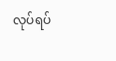လုပ်ရပ်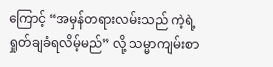ကြောင့် “အမှန်တရားလမ်းသည် ကဲ့ရဲ့ရှုတ်ချခံရလိမ့်မည်” လို့ သမ္မာကျမ်းစာ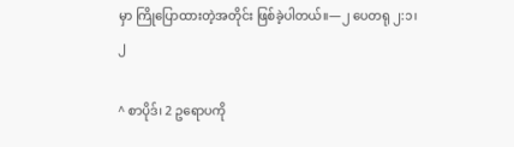မှာ ကြိုပြောထားတဲ့အတိုင်း ဖြစ်ခဲ့ပါတယ်။—၂ ပေတရု ၂:၁၊ ၂

^ စာပိုဒ်၊ 2 ဥရောပကို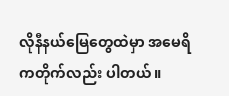လိုနီနယ်မြေတွေထဲမှာ အမေရိကတိုက်လည်း ပါတယ်။